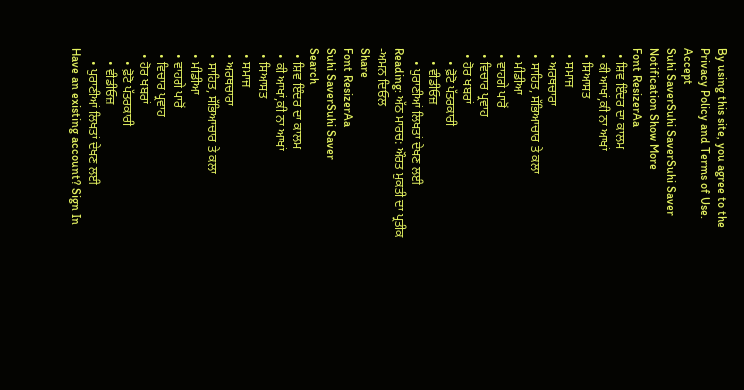By using this site, you agree to the Privacy Policy and Terms of Use.
Accept
Suhi SaverSuhi SaverSuhi Saver
Notification Show More
Font ResizerAa
  • ਸ਼ਿਵ ਇੰਦਰ ਦਾ ਕਾਲਮ
  • ਕੀ ਆਖਾਂ,ਕੀ ਨਾ ਆਖਾਂ
  • ਸਿਆਸਤ
  • ਸਮਾਜ
  • ਅਰਥਚਾਰਾ
  • ਸਾਹਿਤ, ਸੱਭਿਆਚਾਰ ਤੇ ਕਲਾ
  • ਮੀਡੀਆ
  • ਵਾਹਗੇ ਪਾਰੋਂ
  • ਵਿਚਾਰ ਪ੍ਰਵਾਹ
  • ਹੋਰ ਖਬਰਾਂ
    • ਫ਼ੋਟੋ ਪੱਤਰਕਾਰੀ
    • ਵੀਡੀਓਜ਼
    • ਪੁਰਾਣੀਆਂ ਲਿਖਤਾਂ ਦੇਖਣ ਲਈ
Reading: ਅੱਠ ਮਾਰਚ: ਔਰਤ ਮੁਕਤੀ ਦਾ ਪ੍ਰਤੀਕ -ਅਮਨ ਦਿਓਲ
Share
Font ResizerAa
Suhi SaverSuhi Saver
Search
  • ਸ਼ਿਵ ਇੰਦਰ ਦਾ ਕਾਲਮ
  • ਕੀ ਆਖਾਂ,ਕੀ ਨਾ ਆਖਾਂ
  • ਸਿਆਸਤ
  • ਸਮਾਜ
  • ਅਰਥਚਾਰਾ
  • ਸਾਹਿਤ, ਸੱਭਿਆਚਾਰ ਤੇ ਕਲਾ
  • ਮੀਡੀਆ
  • ਵਾਹਗੇ ਪਾਰੋਂ
  • ਵਿਚਾਰ ਪ੍ਰਵਾਹ
  • ਹੋਰ ਖਬਰਾਂ
    • ਫ਼ੋਟੋ ਪੱਤਰਕਾਰੀ
    • ਵੀਡੀਓਜ਼
    • ਪੁਰਾਣੀਆਂ ਲਿਖਤਾਂ ਦੇਖਣ ਲਈ
Have an existing account? Sign In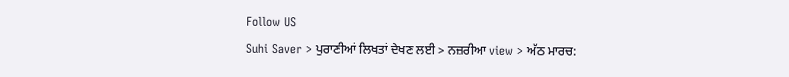Follow US
Suhi Saver > ਪੁਰਾਣੀਆਂ ਲਿਖਤਾਂ ਦੇਖਣ ਲਈ > ਨਜ਼ਰੀਆ view > ਅੱਠ ਮਾਰਚ: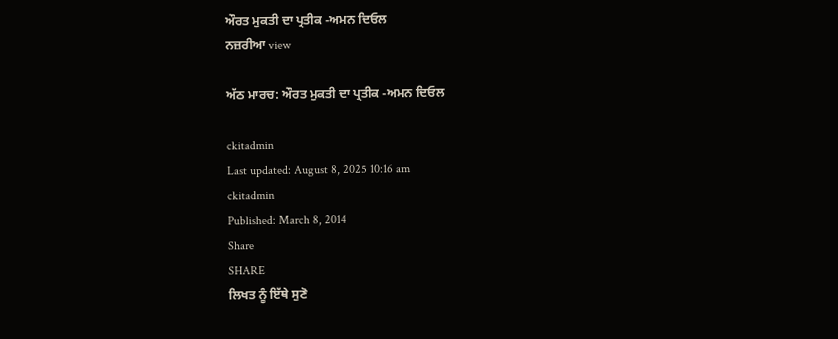ਔਰਤ ਮੁਕਤੀ ਦਾ ਪ੍ਰਤੀਕ -ਅਮਨ ਦਿਓਲ
ਨਜ਼ਰੀਆ view

ਅੱਠ ਮਾਰਚ: ਔਰਤ ਮੁਕਤੀ ਦਾ ਪ੍ਰਤੀਕ -ਅਮਨ ਦਿਓਲ

ckitadmin
Last updated: August 8, 2025 10:16 am
ckitadmin
Published: March 8, 2014
Share
SHARE
ਲਿਖਤ ਨੂੰ ਇੱਥੇ ਸੁਣੋ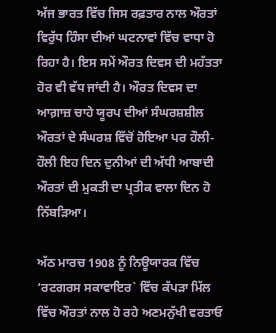ਅੱਜ ਭਾਰਤ ਵਿੱਚ ਜਿਸ ਰਫ਼ਤਾਰ ਨਾਲ ਔਰਤਾਂ ਵਿਰੁੱਧ ਹਿੰਸਾ ਦੀਆਂ ਘਟਨਾਵਾਂ ਵਿੱਚ ਵਾਧਾ ਹੋ ਰਿਹਾ ਹੈ। ਇਸ ਸਮੇਂ ਔਰਤ ਦਿਵਸ ਦੀ ਮਹੱਤਤਾ ਹੋਰ ਵੀ ਵੱਧ ਜਾਂਦੀ ਹੈ। ਔਰਤ ਦਿਵਸ ਦਾ ਆਗ਼ਾਜ਼ ਚਾਹੇ ਯੂਰਪ ਦੀਆਂ ਸੰਘਰਸ਼ਸ਼ੀਲ ਔਰਤਾਂ ਦੇ ਸੰਘਰਸ਼ ਵਿੱਚੋਂ ਹੋਇਆ ਪਰ ਹੌਲੀ-ਹੌਲੀ ਇਹ ਦਿਨ ਦੁਨੀਆਂ ਦੀ ਅੱਧੀ ਆਬਾਦੀ ਔਰਤਾਂ ਦੀ ਮੁਕਤੀ ਦਾ ਪ੍ਰਤੀਕ ਵਾਲਾ ਦਿਨ ਹੋ ਨਿੱਬੜਿਆ।

ਅੱਠ ਮਾਰਚ 1908 ਨੂੰ ਨਿਊਯਾਰਕ ਵਿੱਚ ‘ਰਟਗਰਸ ਸਕਾਵਾਇਰ` ਵਿੱਚ ਕੱਪੜਾ ਮਿੱਲ ਵਿੱਚ ਔਰਤਾਂ ਨਾਲ ਹੋ ਰਹੇ ਅਣਮਨੁੱਖੀ ਵਰਤਾਓ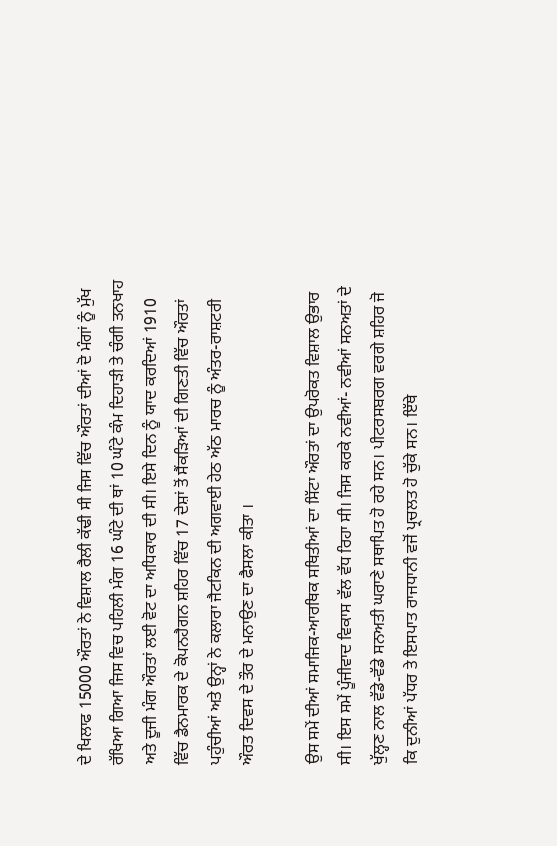ਦੇ ਖਿਲਾਫ 15000 ਔਰਤਾਂ ਨੇ ਵਿਸ਼ਾਲ ਰੈਲੀ ਕੱਢੀ ਸੀ ਜਿਸ ਵਿੱਚ ਔਰਤਾਂ ਦੀਆਂ ਦੋ ਮੰਗਾਂ ਨੂੰ ਮੁੱਖ ਰੱਖਿਆ ਗਿਆ ਜਿਸ ਵਿਚ ਪਹਿਲੀ ਮੰਗ 16 ਘੰਟੇ ਦੀ ਥਾਂ 10 ਘੰਟੇ ਕੰਮ ਦਿਹਾੜੀ ਤੇ ਚੰਗੀ ਤਨਖਾਹ ਅਤੇ ਦੂਜੀ ਮੰਗ ਔਰਤਾਂ ਲਈ ਵੋਟ ਦਾ ਅਧਿਕਾਰ ਦੀ ਸੀ। ਇਸੇ ਦਿਨ ਨੂੰ ਯਾਦ ਕਰਦਿਆਂ 1910 ਵਿੱਚ ਡੈਨਮਾਰਕ ਦੇ ਕੋਪਨਹੈਗਨ ਸ਼ਹਿਰ ਵਿੱਚ 17 ਦੇਸ਼ਾਂ ਤੋਂ ਸੈਂਕੜਿਆਂ ਦੀ ਗਿਣਤੀ ਵਿੱਚ ਔਰਤਾਂ ਪਹੁੰਚੀਆਂ ਅਤੇ ਉਨ੍ਹਾਂ ਨੇ ਕਲਾਰਾ ਜੈਟਕਿਨ ਦੀ ਅਗਵਾਈ ਹੇਠ ਅੱਠ ਮਾਰਚ ਨੂੰ ਅੰਤਰ-ਰਾਸ਼ਟਰੀ ਔਰਤ ਦਿਵਸ ਦੇ ਤੌਰ ਦੇ ਮਨਾਉਣ ਦਾ ਫੈਸਲਾ ਕੀਤਾ ।

ਉਸ ਸਮੇਂ ਦੀਆਂ ਸਮਾਜਿਕ-ਆਰਥਿਕ ਸਥਿਤੀਆਂ ਦਾ ਸਿੱਟਾ ਔਰਤਾਂ ਦਾ ਉਪਰੋਕਤ ਵਿਸ਼ਾਲ ਉਭਾਰ ਸੀ। ਇਸ ਸਮੇਂ ਪੂੰਜੀਵਾਦ ਵਿਕਾਸ ਵੱਲ ਵੱਧ ਰਿਹਾ ਸੀ। ਜਿਸ ਕਰਕੇ ਨਵੀਆਂ- ਨਵੀਆਂ ਸਨਅਤਾਂ ਦੇ ਖੁੱਲ੍ਹਣ ਨਾਲ ਵੱਡੇ-ਵੱਡੇ ਸਨਅਤੀ ਘਰਾਣੇ ਸਥਾਪਿਤ ਹੋ ਰਹੇ ਸਨ। ਪੀਟਰਸਬਰਗ ਵਰਗੇ ਸ਼ਹਿਰ ਜੋ ਕਿ ਦੁਨੀਆਂ ਪੱਧਰ ਤੇ ਇਸਪਾਤ ਰਾਜਧਾਨੀ ਵਜੋਂ ਪ੍ਰਚਲਤ ਹੋ ਚੁੱਕੇ ਸਨ। ਇੱਥੇ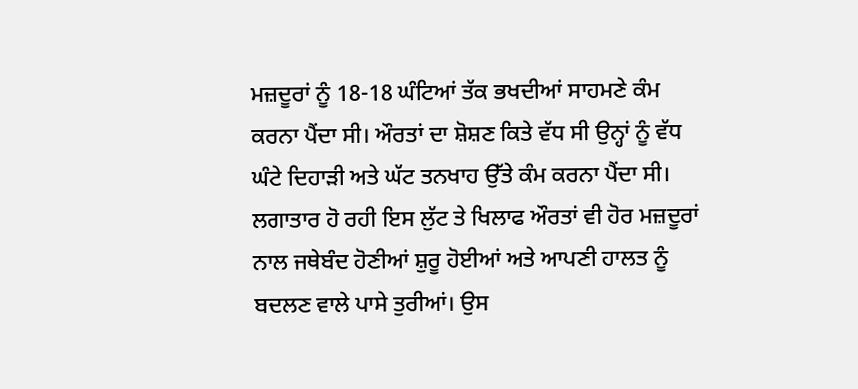ਮਜ਼ਦੂਰਾਂ ਨੂੰ 18-18 ਘੰਟਿਆਂ ਤੱਕ ਭਖਦੀਆਂ ਸਾਹਮਣੇ ਕੰਮ ਕਰਨਾ ਪੈਂਦਾ ਸੀ। ਔਰਤਾਂ ਦਾ ਸ਼ੋਸ਼ਣ ਕਿਤੇ ਵੱਧ ਸੀ ਉਨ੍ਹਾਂ ਨੂੰ ਵੱਧ ਘੰਟੇ ਦਿਹਾੜੀ ਅਤੇ ਘੱਟ ਤਨਖਾਹ ਉੱਤੇ ਕੰਮ ਕਰਨਾ ਪੈਂਦਾ ਸੀ। ਲਗਾਤਾਰ ਹੋ ਰਹੀ ਇਸ ਲੁੱਟ ਤੇ ਖਿਲਾਫ ਔਰਤਾਂ ਵੀ ਹੋਰ ਮਜ਼ਦੂਰਾਂ ਨਾਲ ਜਥੇਬੰਦ ਹੋਣੀਆਂ ਸ਼ੁਰੂ ਹੋਈਆਂ ਅਤੇ ਆਪਣੀ ਹਾਲਤ ਨੂੰ ਬਦਲਣ ਵਾਲੇ ਪਾਸੇ ਤੁਰੀਆਂ। ਉਸ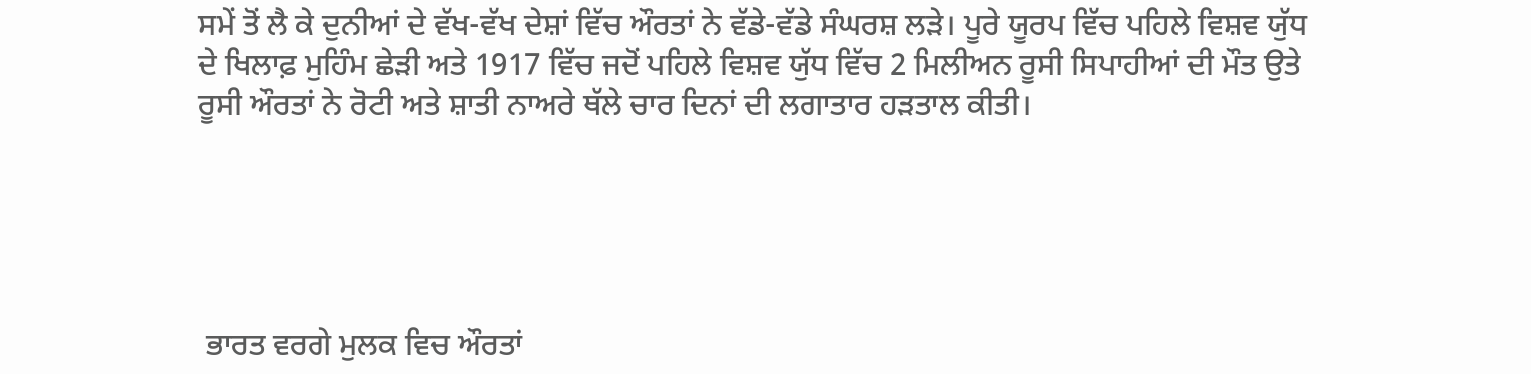ਸਮੇਂ ਤੋਂ ਲੈ ਕੇ ਦੁਨੀਆਂ ਦੇ ਵੱਖ-ਵੱਖ ਦੇਸ਼ਾਂ ਵਿੱਚ ਔਰਤਾਂ ਨੇ ਵੱਡੇ-ਵੱਡੇ ਸੰਘਰਸ਼ ਲੜੇ। ਪੂਰੇ ਯੂਰਪ ਵਿੱਚ ਪਹਿਲੇ ਵਿਸ਼ਵ ਯੁੱਧ ਦੇ ਖਿਲਾਫ਼ ਮੁਹਿੰਮ ਛੇੜੀ ਅਤੇ 1917 ਵਿੱਚ ਜਦੋਂ ਪਹਿਲੇ ਵਿਸ਼ਵ ਯੁੱਧ ਵਿੱਚ 2 ਮਿਲੀਅਨ ਰੂਸੀ ਸਿਪਾਹੀਆਂ ਦੀ ਮੌਤ ਉਤੇ ਰੂਸੀ ਔਰਤਾਂ ਨੇ ਰੋਟੀ ਅਤੇ ਸ਼ਾਤੀ ਨਾਅਰੇ ਥੱਲੇ ਚਾਰ ਦਿਨਾਂ ਦੀ ਲਗਾਤਾਰ ਹੜਤਾਲ ਕੀਤੀ।





 ਭਾਰਤ ਵਰਗੇ ਮੁਲਕ ਵਿਚ ਔਰਤਾਂ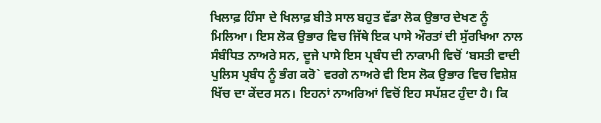ਖਿਲਾਫ਼ ਹਿੰਸਾ ਦੇ ਖਿਲਾਫ਼ ਬੀਤੇ ਸਾਲ ਬਹੁਤ ਵੱਡਾ ਲੋਕ ਉਭਾਰ ਦੇਖਣ ਨੂੰ ਮਿਲਿਆ। ਇਸ ਲੋਕ ਉਭਾਰ ਵਿਚ ਜਿੱਥੇ ਇਕ ਪਾਸੇ ਔਰਤਾਂ ਦੀ ਸੁੱਰਖਿਆ ਨਾਲ ਸੰਬੰਧਿਤ ਨਾਅਰੇ ਸਨ, ਦੂਜੇ ਪਾਸੇ ਇਸ ਪ੍ਰਬੰਧ ਦੀ ਨਾਕਾਮੀ ਵਿਚੋਂ ‘ਬਸਤੀ ਵਾਦੀ ਪੁਲਿਸ ਪ੍ਰਬੰਧ ਨੂੰ ਭੰਗ ਕਰੋ` ਵਰਗੇ ਨਾਅਰੇ ਵੀ ਇਸ ਲੋਕ ਉਭਾਰ ਵਿਚ ਵਿਸ਼ੇਸ਼ ਖਿੱਚ ਦਾ ਕੇਂਦਰ ਸਨ। ਇਹਨਾਂ ਨਾਅਰਿਆਂ ਵਿਚੋਂ ਇਹ ਸਪੱਸ਼ਟ ਹੁੰਦਾ ਹੈ। ਕਿ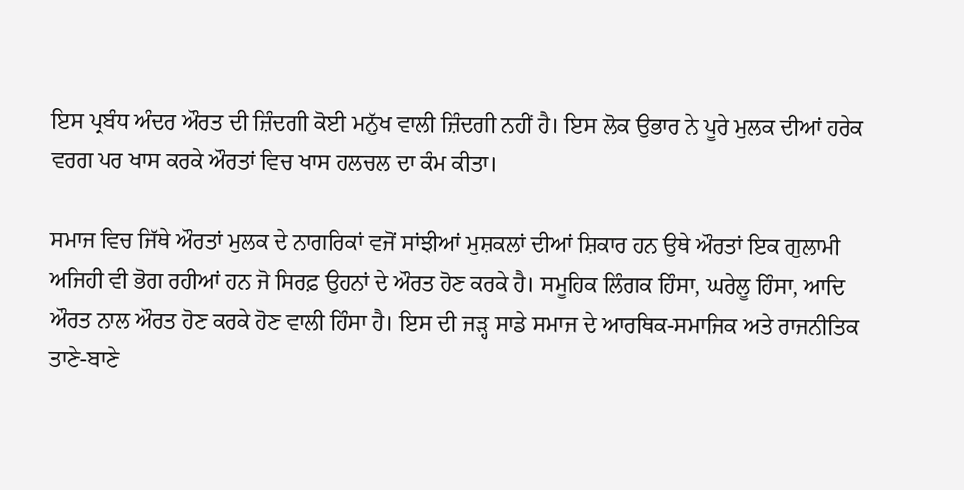ਇਸ ਪ੍ਰਬੰਧ ਅੰਦਰ ਔਰਤ ਦੀ ਜ਼ਿੰਦਗੀ ਕੋਈ ਮਨੁੱਖ ਵਾਲੀ ਜ਼ਿੰਦਗੀ ਨਹੀਂ ਹੈ। ਇਸ ਲੋਕ ਉਭਾਰ ਨੇ ਪੂਰੇ ਮੁਲਕ ਦੀਆਂ ਹਰੇਕ ਵਰਗ ਪਰ ਖਾਸ ਕਰਕੇ ਔਰਤਾਂ ਵਿਚ ਖਾਸ ਹਲਚਲ ਦਾ ਕੰਮ ਕੀਤਾ।

ਸਮਾਜ ਵਿਚ ਜਿੱਥੇ ਔਰਤਾਂ ਮੁਲਕ ਦੇ ਨਾਗਰਿਕਾਂ ਵਜੋਂ ਸਾਂਝੀਆਂ ਮੁਸ਼ਕਲਾਂ ਦੀਆਂ ਸ਼ਿਕਾਰ ਹਨ ਉਥੇ ਔਰਤਾਂ ਇਕ ਗੁਲਾਮੀ ਅਜਿਹੀ ਵੀ ਭੋਗ ਰਹੀਆਂ ਹਨ ਜੋ ਸਿਰਫ਼ ਉਹਨਾਂ ਦੇ ਔਰਤ ਹੋਣ ਕਰਕੇ ਹੈ। ਸਮੂਹਿਕ ਲਿੰਗਕ ਹਿੰਸਾ, ਘਰੇਲੂ ਹਿੰਸਾ, ਆਦਿ ਔਰਤ ਨਾਲ ਔਰਤ ਹੋਣ ਕਰਕੇ ਹੋਣ ਵਾਲੀ ਹਿੰਸਾ ਹੈ। ਇਸ ਦੀ ਜੜ੍ਹ ਸਾਡੇ ਸਮਾਜ ਦੇ ਆਰਥਿਕ-ਸਮਾਜਿਕ ਅਤੇ ਰਾਜਨੀਤਿਕ ਤਾਣੇ-ਬਾਣੇ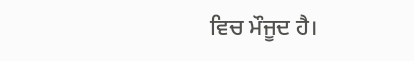ਵਿਚ ਮੌਜੂਦ ਹੈ।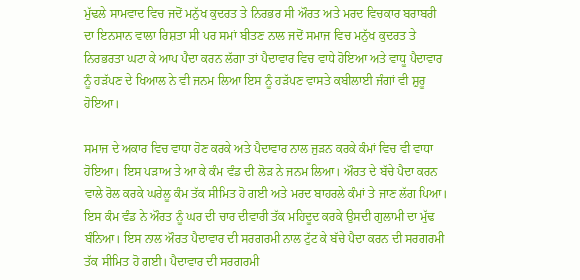ਮੁੱਢਲੇ ਸਾਮਵਾਦ ਵਿਚ ਜਦੋਂ ਮਨੁੱਖ ਕੁਦਰਤ ਤੇ ਨਿਰਭਰ ਸੀ ਔਰਤ ਅਤੇ ਮਰਦ ਵਿਚਕਾਰ ਬਰਾਬਰੀ ਦਾ ਇਨਸਾਨ ਵਾਲਾ ਰਿਸ਼ਤਾ ਸੀ ਪਰ ਸਮਾਂ ਬੀਤਣ ਨਾਲ ਜਦੋਂ ਸਮਾਜ ਵਿਚ ਮਨੁੱਖ ਕੁਦਰਤ ਤੇ ਨਿਰਭਰਤਾ ਘਟਾ ਕੇ ਆਪ ਪੈਦਾ ਕਰਨ ਲੱਗਾ ਤਾਂ ਪੈਦਾਵਾਰ ਵਿਚ ਵਾਧੇ ਹੋਇਆ ਅਤੇ ਵਾਧੂ ਪੈਦਾਵਾਰ ਨੂੰ ਹੜੱਪਣ ਦੇ ਖਿਆਲ ਨੇ ਵੀ ਜਨਮ ਲਿਆ ਇਸ ਨੂੰ ਹੜੱਪਣ ਵਾਸਤੇ ਕਬੀਲਾਈ ਜੰਗਾਂ ਵੀ ਸ਼ੁਰੂ ਹੋਇਆ।

ਸਮਾਜ ਦੇ ਅਕਾਰ ਵਿਚ ਵਾਧਾ ਹੋਣ ਕਰਕੇ ਅਤੇ ਪੈਦਾਵਾਰ ਨਾਲ ਜੁੜਨ ਕਰਕੇ ਕੰਮਾਂ ਵਿਚ ਵੀ ਵਾਧਾ ਹੋਇਆ। ਇਸ ਪੜਾਅ ਤੇ ਆ ਕੇ ਕੰਮ ਵੰਡ ਦੀ ਲੋੜ ਨੇ ਜਨਮ ਲਿਆ। ਔਰਤ ਦੇ ਬੱਚੇ ਪੈਦਾ ਕਰਨ ਵਾਲੇ ਰੋਲ ਕਰਕੇ ਘਰੇਲੂ ਕੰਮ ਤੱਕ ਸੀਮਿਤ ਹੋ ਗਈ ਅਤੇ ਮਰਦ ਬਾਹਰਲੇ ਕੰਮਾਂ ਤੇ ਜਾਣ ਲੱਗ ਪਿਆ। ਇਸ ਕੰਮ ਵੰਡ ਨੇ ਔਰਤ ਨੂੰ ਘਰ ਦੀ ਚਾਰ ਦੀਵਾਰੀ ਤੱਕ ਮਹਿਦੂਦ ਕਰਕੇ ਉਸਦੀ ਗੁਲਾਮੀ ਦਾ ਮੁੱਢ ਬੰਨਿਆ। ਇਸ ਨਾਲ ਔਰਤ ਪੈਦਾਵਾਰ ਦੀ ਸਰਗਰਮੀ ਨਾਲ ਟੁੱਟ ਕੇ ਬੱਚੇ ਪੈਦਾ ਕਰਨ ਦੀ ਸਰਗਰਮੀ ਤੱਕ ਸੀਮਿਤ ਹੋ ਗਈ। ਪੈਦਾਵਾਰ ਦੀ ਸਰਗਰਮੀ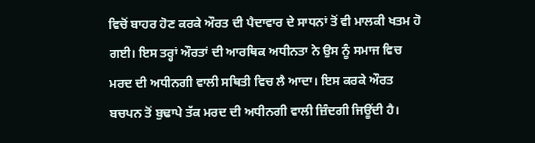ਵਿਚੋਂ ਬਾਹਰ ਹੋਣ ਕਰਕੇ ਔਰਤ ਦੀ ਪੈਦਾਵਾਰ ਦੇ ਸਾਧਨਾਂ ਤੋਂ ਵੀ ਮਾਲਕੀ ਖਤਮ ਹੋ ਗਈ। ਇਸ ਤਰ੍ਹਾਂ ਔਰਤਾਂ ਦੀ ਆਰਥਿਕ ਅਧੀਨਤਾ ਨੇ ਉਸ ਨੂੰ ਸਮਾਜ ਵਿਚ ਮਰਦ ਦੀ ਅਧੀਨਗੀ ਵਾਲੀ ਸਥਿਤੀ ਵਿਚ ਲੈ ਆਦਾ। ਇਸ ਕਰਕੇ ਔਰਤ ਬਚਪਨ ਤੋਂ ਬੁਢਾਪੇ ਤੱਕ ਮਰਦ ਦੀ ਅਧੀਨਗੀ ਵਾਲੀ ਜ਼ਿੰਦਗੀ ਜਿਊਂਦੀ ਹੈ।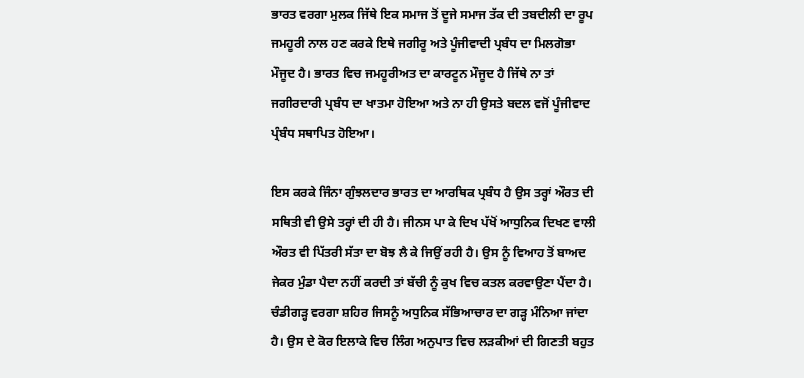ਭਾਰਤ ਵਰਗਾ ਮੁਲਕ ਜਿੱਥੇ ਇਕ ਸਮਾਜ ਤੋਂ ਦੂਜੇ ਸਮਾਜ ਤੱਕ ਦੀ ਤਬਦੀਲੀ ਦਾ ਰੂਪ ਜਮਹੂਰੀ ਨਾਲ ਹਣ ਕਰਕੇ ਇਥੇ ਜਗੀਰੂ ਅਤੇ ਪੂੰਜੀਵਾਦੀ ਪ੍ਰਬੰਧ ਦਾ ਮਿਲਗੋਭਾ ਮੌਜੂਦ ਹੈ। ਭਾਰਤ ਵਿਚ ਜਮਹੂਰੀਅਤ ਦਾ ਕਾਰਟੂਨ ਮੌਜੂਦ ਹੈ ਜਿੱਥੇ ਨਾ ਤਾਂ ਜਗੀਰਦਾਰੀ ਪ੍ਰਬੰਧ ਦਾ ਖਾਤਮਾ ਹੋਇਆ ਅਤੇ ਨਾ ਹੀ ਉਸਤੇ ਬਦਲ ਵਜੋਂ ਪੂੰਜੀਵਾਦ ਪ੍ਰੰਬੰਧ ਸਥਾਪਿਤ ਹੋਇਆ।

ਇਸ ਕਰਕੇ ਜਿੰਨਾ ਗੁੰਝਲਦਾਰ ਭਾਰਤ ਦਾ ਆਰਥਿਕ ਪ੍ਰਬੰਧ ਹੈ ਉਸ ਤਰ੍ਹਾਂ ਔਰਤ ਦੀ ਸਥਿਤੀ ਵੀ ਉਸੇ ਤਰ੍ਹਾਂ ਦੀ ਹੀ ਹੈ। ਜੀਨਸ ਪਾ ਕੇ ਦਿਖ ਪੱਖੋਂ ਆਧੁਨਿਕ ਦਿਖਣ ਵਾਲੀ ਔਰਤ ਵੀ ਪਿੱਤਰੀ ਸੱਤਾ ਦਾ ਬੋਝ ਲੈ ਕੇ ਜਿਉਂ ਰਹੀ ਹੈ। ਉਸ ਨੂੰ ਵਿਆਹ ਤੋਂ ਬਾਅਦ ਜੇਕਰ ਮੁੰਡਾ ਪੈਦਾ ਨਹੀਂ ਕਰਦੀ ਤਾਂ ਬੱਚੀ ਨੂੰ ਕੁਖ ਵਿਚ ਕਤਲ ਕਰਵਾਉਣਾ ਪੈਂਦਾ ਹੈ। ਚੰਡੀਗੜ੍ਹ ਵਰਗਾ ਸ਼ਹਿਰ ਜਿਸਨੂੰ ਅਧੁਨਿਕ ਸੱਭਿਆਚਾਰ ਦਾ ਗੜ੍ਹ ਮੰਨਿਆ ਜਾਂਦਾ ਹੈ। ਉਸ ਦੇ ਕੋਰ ਇਲਾਕੇ ਵਿਚ ਲਿੰਗ ਅਨੁਪਾਤ ਵਿਚ ਲੜਕੀਆਂ ਦੀ ਗਿਣਤੀ ਬਹੁਤ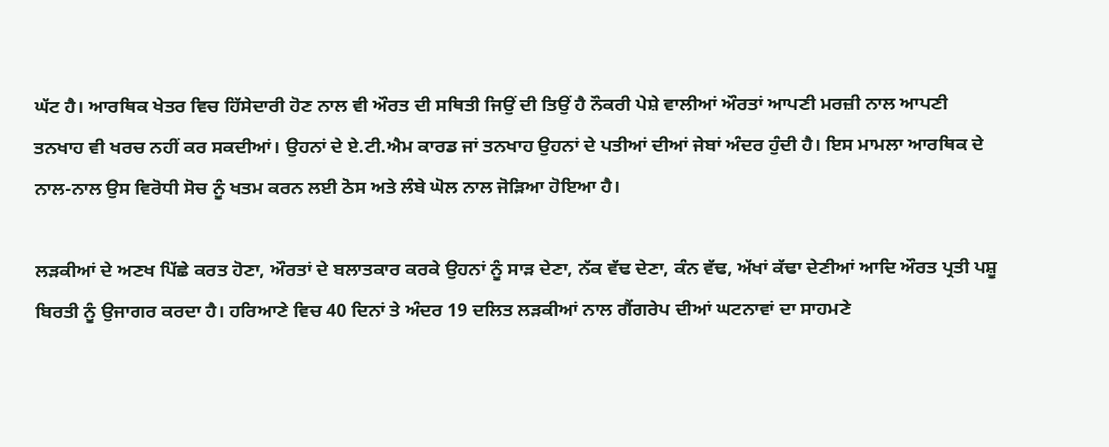ਘੱਟ ਹੈ। ਆਰਥਿਕ ਖੇਤਰ ਵਿਚ ਹਿੱਸੇਦਾਰੀ ਹੋਣ ਨਾਲ ਵੀ ਔਰਤ ਦੀ ਸਥਿਤੀ ਜਿਉਂ ਦੀ ਤਿਉਂ ਹੈ ਨੌਕਰੀ ਪੇਸ਼ੇ ਵਾਲੀਆਂ ਔਰਤਾਂ ਆਪਣੀ ਮਰਜ਼ੀ ਨਾਲ ਆਪਣੀ ਤਨਖਾਹ ਵੀ ਖਰਚ ਨਹੀਂ ਕਰ ਸਕਦੀਆਂ। ਉਹਨਾਂ ਦੇ ਏ.ਟੀ.ਐਮ ਕਾਰਡ ਜਾਂ ਤਨਖਾਹ ਉਹਨਾਂ ਦੇ ਪਤੀਆਂ ਦੀਆਂ ਜੇਬਾਂ ਅੰਦਰ ਹੁੰਦੀ ਹੈ। ਇਸ ਮਾਮਲਾ ਆਰਥਿਕ ਦੇ ਨਾਲ-ਨਾਲ ਉਸ ਵਿਰੋਧੀ ਸੋਚ ਨੂੰ ਖਤਮ ਕਰਨ ਲਈ ਠੋਸ ਅਤੇ ਲੰਬੇ ਘੋਲ ਨਾਲ ਜੋੜਿਆ ਹੋਇਆ ਹੈ।

ਲੜਕੀਆਂ ਦੇ ਅਣਖ ਪਿੱਛੇ ਕਰਤ ਹੋਣਾ, ਔਰਤਾਂ ਦੇ ਬਲਾਤਕਾਰ ਕਰਕੇ ਉਹਨਾਂ ਨੂੰ ਸਾੜ ਦੇਣਾ, ਨੱਕ ਵੱਢ ਦੇਣਾ, ਕੰਨ ਵੱਢ, ਅੱਖਾਂ ਕੱਢਾ ਦੇਣੀਆਂ ਆਦਿ ਔਰਤ ਪ੍ਰਤੀ ਪਸ਼ੂ ਬਿਰਤੀ ਨੂੰ ਉਜਾਗਰ ਕਰਦਾ ਹੈ। ਹਰਿਆਣੇ ਵਿਚ 40 ਦਿਨਾਂ ਤੇ ਅੰਦਰ 19 ਦਲਿਤ ਲੜਕੀਆਂ ਨਾਲ ਗੈਂਗਰੇਪ ਦੀਆਂ ਘਟਨਾਵਾਂ ਦਾ ਸਾਹਮਣੇ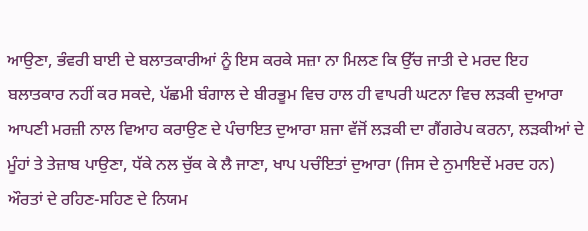ਆਉਣਾ, ਭੰਵਰੀ ਬਾਈ ਦੇ ਬਲਾਤਕਾਰੀਆਂ ਨੂੰ ਇਸ ਕਰਕੇ ਸਜ਼ਾ ਨਾ ਮਿਲਣ ਕਿ ਉੱਚ ਜਾਤੀ ਦੇ ਮਰਦ ਇਹ ਬਲਾਤਕਾਰ ਨਹੀਂ ਕਰ ਸਕਦੇ, ਪੱਛਮੀ ਬੰਗਾਲ ਦੇ ਬੀਰਭੂਮ ਵਿਚ ਹਾਲ ਹੀ ਵਾਪਰੀ ਘਟਨਾ ਵਿਚ ਲੜਕੀ ਦੁਆਰਾ ਆਪਣੀ ਮਰਜ਼ੀ ਨਾਲ ਵਿਆਹ ਕਰਾਉਣ ਦੇ ਪੰਚਾਇਤ ਦੁਆਰਾ ਸ਼ਜਾ ਵੱਜੋਂ ਲੜਕੀ ਦਾ ਗੈਂਗਰੇਪ ਕਰਨਾ, ਲੜਕੀਆਂ ਦੇ ਮੂੰਹਾਂ ਤੇ ਤੇਜ਼ਾਬ ਪਾਉਣਾ, ਧੱਕੇ ਨਲ ਚੁੱਕ ਕੇ ਲੈ ਜਾਣਾ, ਖਾਪ ਪਚੰਇਤਾਂ ਦੁਆਰਾ (ਜਿਸ ਦੇ ਨੁਮਾਇਦੇਂ ਮਰਦ ਹਨ) ਔਰਤਾਂ ਦੇ ਰਹਿਣ-ਸਹਿਣ ਦੇ ਨਿਯਮ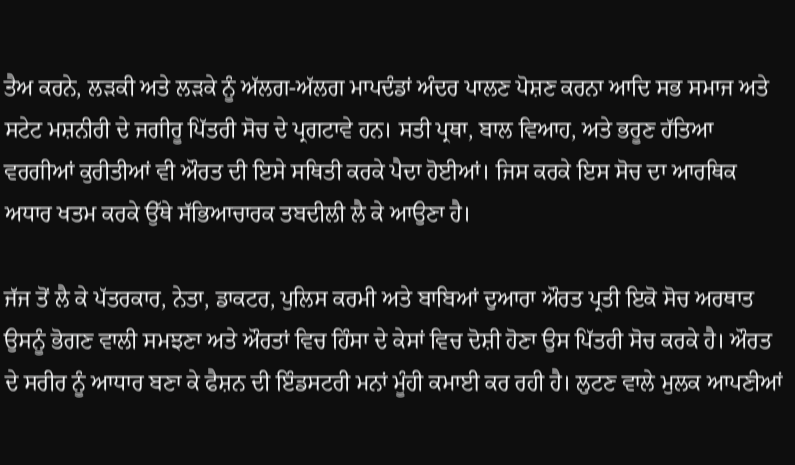ਤੈਅ ਕਰਨੇ, ਲੜਕੀ ਅਤੇ ਲੜਕੇ ਨੂੰ ਅੱਲਗ-ਅੱਲਗ ਮਾਪਦੰਡਾਂ ਅੰਦਰ ਪਾਲਣ ਪੋਸ਼ਣ ਕਰਨਾ ਆਦਿ ਸਭ ਸਮਾਜ ਅਤੇ ਸਟੇਟ ਮਸ਼ਨੀਰੀ ਦੇ ਜਗੀਰੂ ਪਿੱਤਰੀ ਸੋਚ ਦੇ ਪ੍ਰਗਟਾਵੇ ਹਨ। ਸਤੀ ਪ੍ਰਥਾ, ਬਾਲ ਵਿਆਹ, ਅਤੇ ਭਰੂਣ ਹੱਤਿਆ ਵਰਗੀਆਂ ਕੁਰੀਤੀਆਂ ਵੀ ਔਰਤ ਦੀ ਇਸੇ ਸਥਿਤੀ ਕਰਕੇ ਪੈਦਾ ਹੋਈਆਂ। ਜਿਸ ਕਰਕੇ ਇਸ ਸੋਚ ਦਾ ਆਰਥਿਕ ਅਧਾਰ ਖਤਮ ਕਰਕੇ ਉੱਥੇ ਸੱਭਿਆਚਾਰਕ ਤਬਦੀਲੀ ਲੈ ਕੇ ਆਉਣਾ ਹੈ।

ਜੱਜ ਤੋਂ ਲੈ ਕੇ ਪੱਤਰਕਾਰ, ਨੇਤਾ, ਡਾਕਟਰ, ਪੁਲਿਸ ਕਰਮੀ ਅਤੇ ਬਾਬਿਆਂ ਦੁਆਰਾ ਔਰਤ ਪ੍ਰਤੀ ਇਕੋ ਸੋਚ ਅਰਥਾਤ ਉਸਨੂੰ ਭੋਗਣ ਵਾਲੀ ਸਮਝਣਾ ਅਤੇ ਔਰਤਾਂ ਵਿਚ ਹਿੰਸਾ ਦੇ ਕੇਸਾਂ ਵਿਚ ਦੋਸ਼ੀ ਹੋਣਾ ਉਸ ਪਿੱਤਰੀ ਸੋਚ ਕਰਕੇ ਹੈ। ਔਰਤ ਦੇ ਸਰੀਰ ਨੂੰ ਆਧਾਰ ਬਣਾ ਕੇ ਫੈਸ਼ਨ ਦੀ ਇੰਡਸਟਰੀ ਮਨਾਂ ਮੂੰਹੀ ਕਮਾਈ ਕਰ ਰਹੀ ਹੈ। ਲੁਟਣ ਵਾਲੇ ਮੁਲਕ ਆਪਣੀਆਂ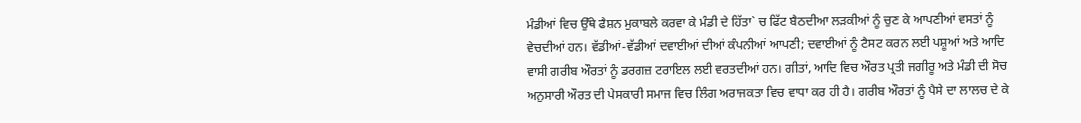ਮੰਡੀਆਂ ਵਿਚ ਉੱਥੇ ਫੈਸ਼ਨ ਮੁਕਾਬਲੇ ਕਰਵਾ ਕੇ ਮੰਡੀ ਦੇ ਹਿੱਤਾ` ਚ ਫਿੱਟ ਬੈਠਦੀਆ ਲੜਕੀਆਂ ਨੂੰ ਚੁਣ ਕੇ ਆਪਣੀਆਂ ਵਸਤਾਂ ਨੂੰ ਵੇਚਦੀਆਂ ਹਨ। ਵੱਡੀਆਂ-ਵੱਡੀਆਂ ਦਵਾਈਆਂ ਦੀਆਂ ਕੰਪਨੀਆਂ ਆਪਣੀ; ਦਵਾਈਆਂ ਨੂੰ ਟੈਸਟ ਕਰਨ ਲਈ ਪਸ਼ੂਆਂ ਅਤੇ ਆਦਿ ਵਾਸੀ ਗਰੀਬ ਔਰਤਾਂ ਨੂੰ ਡਰਗਜ਼ ਟਰਾਇਲ ਲਈ ਵਰਤਦੀਆਂ ਹਨ। ਗੀਤਾਂ, ਆਦਿ ਵਿਚ ਔਰਤ ਪ੍ਰਤੀ ਜਗੀਰੂ ਅਤੇ ਮੰਡੀ ਦੀ ਸੋਚ ਅਨੁਸਾਰੀ ਔਰਤ ਦੀ ਪੇਸਕਾਰੀ ਸਮਾਜ ਵਿਚ ਲਿੰਗ ਅਰਾਜਕਤਾ ਵਿਚ ਵਾਧਾ ਕਰ ਹੀ ਹੈ। ਗਰੀਬ ਔਰਤਾਂ ਨੂੰ ਪੈਸੇ ਦਾ ਲਾਲਚ ਦੇ ਕੇ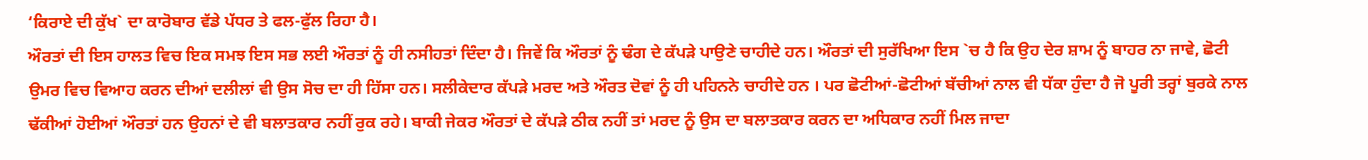‘ਕਿਰਾਏ ਦੀ ਕੁੱਖ` ਦਾ ਕਾਰੋਬਾਰ ਵੱਡੇ ਪੱਧਰ ਤੇ ਫਲ-ਫੁੱਲ ਰਿਹਾ ਹੈ।
ਔਰਤਾਂ ਦੀ ਇਸ ਹਾਲਤ ਵਿਚ ਇਕ ਸਮਝ ਇਸ ਸਭ ਲਈ ਔਰਤਾਂ ਨੂੰ ਹੀ ਨਸੀਹਤਾਂ ਦਿੰਦਾ ਹੈ। ਜਿਵੇਂ ਕਿ ਔਰਤਾਂ ਨੂੰ ਢੰਗ ਦੇ ਕੱਪੜੇ ਪਾਉਣੇ ਚਾਹੀਦੇ ਹਨ। ਔਰਤਾਂ ਦੀ ਸੁਰੱਖਿਆ ਇਸ `ਚ ਹੈ ਕਿ ਉਹ ਦੇਰ ਸ਼ਾਮ ਨੂੰ ਬਾਹਰ ਨਾ ਜਾਵੇ, ਛੋਟੀ ਉਮਰ ਵਿਚ ਵਿਆਹ ਕਰਨ ਦੀਆਂ ਦਲੀਲਾਂ ਵੀ ਉਸ ਸੋਚ ਦਾ ਹੀ ਹਿੱਸਾ ਹਨ। ਸਲੀਕੇਦਾਰ ਕੱਪੜੇ ਮਰਦ ਅਤੇ ਔਰਤ ਦੋਵਾਂ ਨੂੰ ਹੀ ਪਹਿਨਨੇ ਚਾਹੀਦੇ ਹਨ । ਪਰ ਛੋਟੀਆਂ-ਛੋਟੀਆਂ ਬੱਚੀਆਂ ਨਾਲ ਵੀ ਧੱਕਾ ਹੁੰਦਾ ਹੈ ਜੋ ਪੂਰੀ ਤਰ੍ਹਾਂ ਬੁਰਕੇ ਨਾਲ ਢੱਕੀਆਂ ਹੋਈਆਂ ਔਰਤਾਂ ਹਨ ਉਹਨਾਂ ਦੇ ਵੀ ਬਲਾਤਕਾਰ ਨਹੀਂ ਰੁਕ ਰਹੇ। ਬਾਕੀ ਜੇਕਰ ਔਰਤਾਂ ਦੇ ਕੱਪੜੇ ਠੀਕ ਨਹੀਂ ਤਾਂ ਮਰਦ ਨੂੰ ਉਸ ਦਾ ਬਲਾਤਕਾਰ ਕਰਨ ਦਾ ਅਧਿਕਾਰ ਨਹੀਂ ਮਿਲ ਜਾਦਾ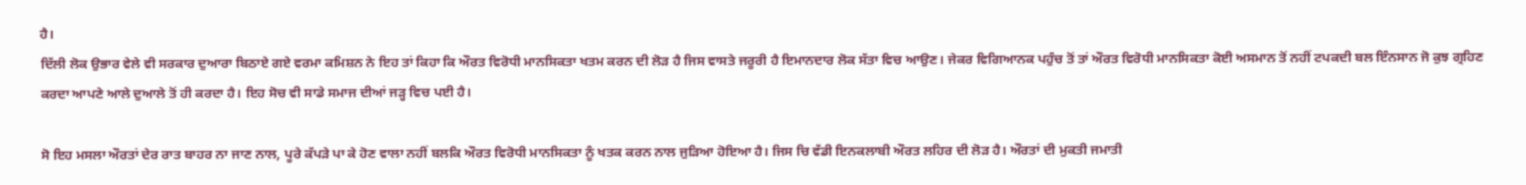ਹੈ।
ਦਿੱਲੀ ਲੋਕ ਉਭਾਰ ਵੇਲੇ ਵੀ ਸਰਕਾਰ ਦੁਆਰਾ ਬਿਠਾਏ ਗਏ ਵਰਮਾ ਕਮਿਸ਼ਨ ਨੇ ਇਹ ਤਾਂ ਕਿਹਾ ਕਿ ਔਰਤ ਵਿਰੋਧੀ ਮਾਨਸਿਕਤਾ ਖਤਮ ਕਰਨ ਦੀ ਲੋੜ ਹੈ ਜਿਸ ਵਾਸਤੇ ਜਰੂਰੀ ਹੈ ਇਮਾਨਦਾਰ ਲੋਕ ਸੱਤਾ ਵਿਚ ਆਉਣ। ਜੇਕਰ ਵਿਗਿਆਨਕ ਪਹੁੰਚ ਤੋਂ ਤਾਂ ਔਰਤ ਵਿਰੋਧੀ ਮਾਨਸਿਕਤਾ ਕੋਈ ਅਸਮਾਨ ਤੋਂ ਨਹੀਂ ਟਪਕਦੀ ਬਲ ਇੰਨਸਾਨ ਜੋ ਕੁਝ ਗ੍ਰਹਿਣ ਕਰਦਾ ਆਪਣੇ ਆਲੇ ਦੁਆਲੇ ਤੋਂ ਹੀ ਕਰਦਾ ਹੈ। ਇਹ ਸੋਚ ਵੀ ਸਾਡੇ ਸਮਾਜ ਦੀਆਂ ਜੜ੍ਹ ਵਿਚ ਪਈ ਹੈ।

ਸੋ ਇਹ ਮਸਲਾ ਔਰਤਾਂ ਦੇਰ ਰਾਤ ਬਾਹਰ ਨਾ ਜਾਣ ਨਾਲ, ਪੂਰੇ ਕੱਪੜੇ ਪਾ ਕੇ ਹੋਣ ਵਾਲਾ ਨਹੀਂ ਬਲਕਿ ਔਰਤ ਵਿਰੋਧੀ ਮਾਨਸਿਕਤਾ ਨੂੰ ਖਤਕ ਕਰਨ ਨਾਲ ਜੁੜਿਆ ਹੋਇਆ ਹੈ। ਜਿਸ ਚਿ ਵੱਡੀ ਇਨਕਲਾਬੀ ਔਰਤ ਲਹਿਰ ਦੀ ਲੋੜ ਹੈ। ਔਰਤਾਂ ਦੀ ਮੁਕਤੀ ਜਮਾਤੀ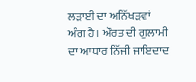ਲੜਾਈ ਦਾ ਅਨਿੱਖੜਵਾਂ ਅੰਗ ਹੈ। ਔਰਤ ਦੀ ਗੁਲਾਮੀ ਦਾ ਆਧਾਰ ਨਿੱਜੀ ਜਾਇਦਾਦ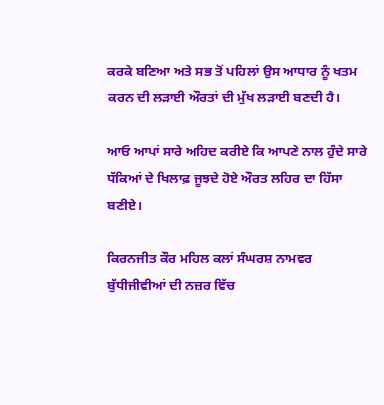ਕਰਕੇ ਬਣਿਆ ਅਤੇ ਸਭ ਤੋਂ ਪਹਿਲਾਂ ਉਸ ਆਧਾਰ ਨੂੰ ਖਤਮ ਕਰਨ ਦੀ ਲੜਾਈ ਔਰਤਾਂ ਦੀ ਮੁੱਖ ਲੜਾਈ ਬਣਦੀ ਹੈ।

ਆਓ ਆਪਾਂ ਸਾਰੇ ਅਹਿਦ ਕਰੀਏ ਕਿ ਆਪਣੇ ਨਾਲ ਹੁੰਦੇ ਸਾਰੇ ਧੱਕਿਆਂ ਦੇ ਖਿਲਾਫ਼ ਜੂਝਦੇ ਹੋਏ ਔਰਤ ਲਹਿਰ ਦਾ ਹਿੱਸਾ ਬਣੀਏ।

ਕਿਰਨਜੀਤ ਕੌਰ ਮਹਿਲ ਕਲਾਂ ਸੰਘਰਸ਼ ਨਾਮਵਰ ਬੁੱਧੀਜੀਵੀਆਂ ਦੀ ਨਜ਼ਰ ਵਿੱਚ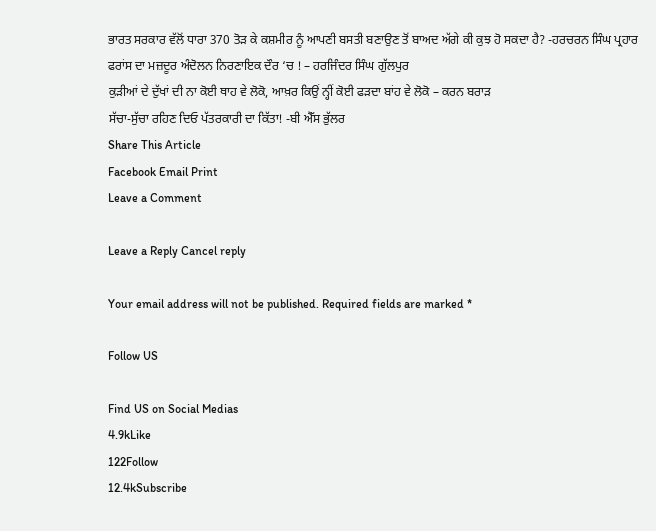ਭਾਰਤ ਸਰਕਾਰ ਵੱਲੋਂ ਧਾਰਾ 370 ਤੋੜ ਕੇ ਕਸ਼ਮੀਰ ਨੂੰ ਆਪਣੀ ਬਸਤੀ ਬਣਾਉਣ ਤੋਂ ਬਾਅਦ ਅੱਗੇ ਕੀ ਕੁਝ ਹੋ ਸਕਦਾ ਹੈ? -ਹਰਚਰਨ ਸਿੰਘ ਪ੍ਰਹਾਰ
ਫਰਾਂਸ ਦਾ ਮਜ਼ਦੂਰ ਅੰਦੋਲਨ ਨਿਰਣਾਇਕ ਦੌਰ ‘ਚ ! – ਹਰਜਿੰਦਰ ਸਿੰਘ ਗੁੱਲਪੁਰ
ਕੁੜੀਆਂ ਦੇ ਦੁੱਖਾਂ ਦੀ ਨਾ ਕੋਈ ਥਾਹ ਵੇ ਲੋਕੋ, ਆਖ਼ਰ ਕਿਉਂ ਨ੍ਹੀਂ ਕੋਈ ਫੜਦਾ ਬਾਂਹ ਵੇ ਲੋਕੋ – ਕਰਨ ਬਰਾੜ
ਸੱਚਾ-ਸੁੱਚਾ ਰਹਿਣ ਦਿਓ ਪੱਤਰਕਾਰੀ ਦਾ ਕਿੱਤਾ! -ਬੀ ਐੱਸ ਭੁੱਲਰ
Share This Article
Facebook Email Print
Leave a Comment

Leave a Reply Cancel reply

Your email address will not be published. Required fields are marked *

Follow US

Find US on Social Medias
4.9kLike
122Follow
12.4kSubscribe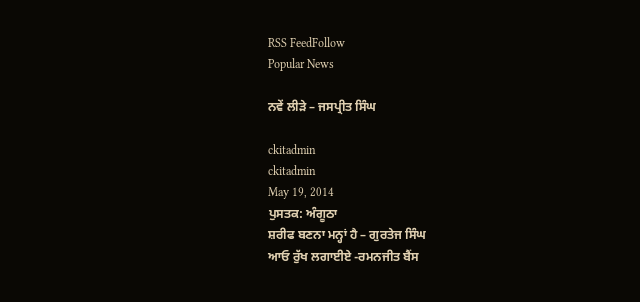RSS FeedFollow
Popular News

ਨਵੇਂ ਲੀੜੇ – ਜਸਪ੍ਰੀਤ ਸਿੰਘ

ckitadmin
ckitadmin
May 19, 2014
ਪੁਸਤਕ: ਅੰਗੂਠਾ
ਸ਼ਰੀਫ ਬਣਨਾ ਮਨ੍ਹਾਂ ਹੈ – ਗੁਰਤੇਜ ਸਿੰਘ
ਆਓ ਰੁੱਖ ਲਗਾਈਏ -ਰਮਨਜੀਤ ਬੈਂਸ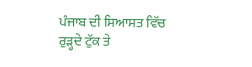ਪੰਜਾਬ ਦੀ ਸਿਆਸਤ ਵਿੱਚ ਰੁੜ੍ਹਦੇ ਟੁੱਕ ਤੇ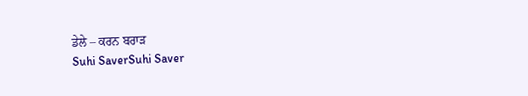ਡੇਲੇ – ਕਰਨ ਬਰਾੜ
Suhi SaverSuhi Saver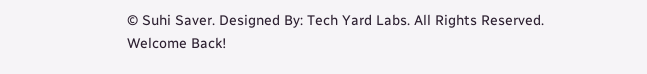© Suhi Saver. Designed By: Tech Yard Labs. All Rights Reserved.
Welcome Back!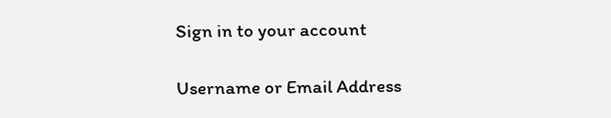Sign in to your account

Username or Email Address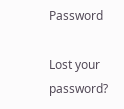Password

Lost your password?